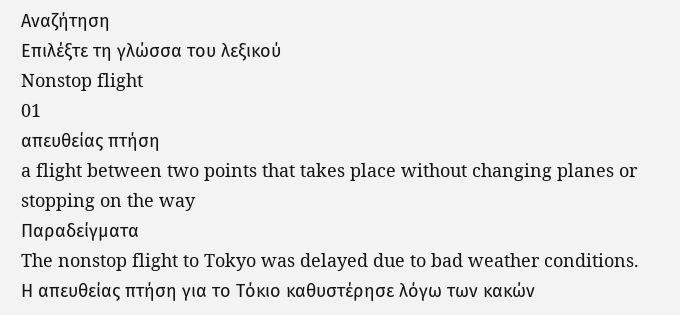Αναζήτηση
Επιλέξτε τη γλώσσα του λεξικού
Nonstop flight
01
απευθείας πτήση
a flight between two points that takes place without changing planes or stopping on the way
Παραδείγματα
The nonstop flight to Tokyo was delayed due to bad weather conditions.
Η απευθείας πτήση για το Τόκιο καθυστέρησε λόγω των κακών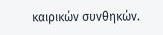καιρικών συνθηκών.